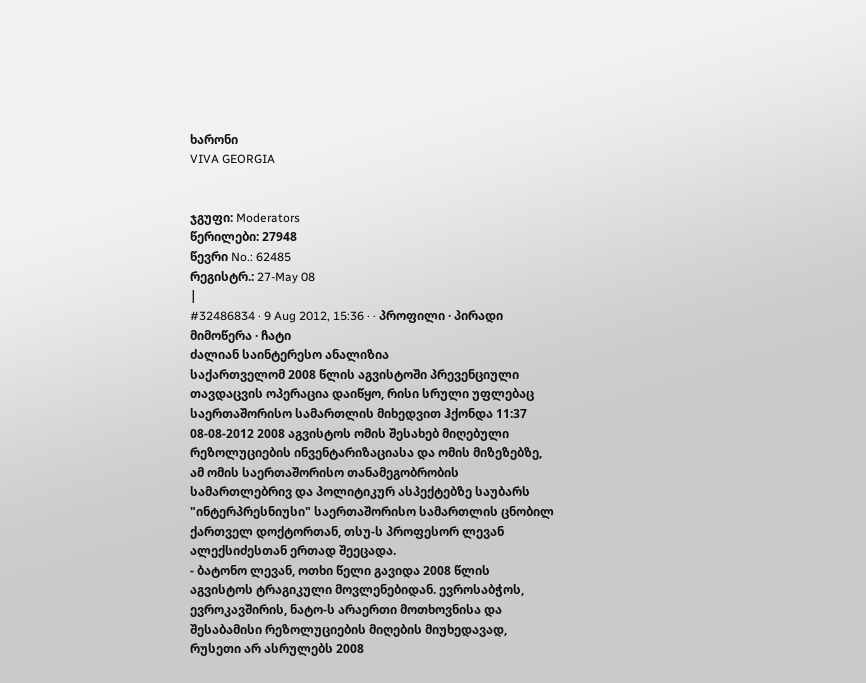ხარონი
VIVA GEORGIA


ჯგუფი: Moderators
წერილები: 27948
წევრი No.: 62485
რეგისტრ.: 27-May 08
|
#32486834 · 9 Aug 2012, 15:36 · · პროფილი · პირადი მიმოწერა · ჩატი
ძალიან საინტერესო ანალიზია
საქართველომ 2008 წლის აგვისტოში პრევენციული თავდაცვის ოპერაცია დაიწყო, რისი სრული უფლებაც საერთაშორისო სამართლის მიხედვით ჰქონდა 11:37 08-08-2012 2008 აგვისტოს ომის შესახებ მიღებული რეზოლუციების ინვენტარიზაციასა და ომის მიზეზებზე, ამ ომის საერთაშორისო თანამეგობრობის სამართლებრივ და პოლიტიკურ ასპექტებზე საუბარს "ინტერპრესნიუსი" საერთაშორისო სამართლის ცნობილ ქართველ დოქტორთან, თსუ-ს პროფესორ ლევან ალექსიძესთან ერთად შეეცადა.
- ბატონო ლევან, ოთხი წელი გავიდა 2008 წლის აგვისტოს ტრაგიკული მოვლენებიდან. ევროსაბჭოს, ევროკავშირის, ნატო-ს არაერთი მოთხოვნისა და შესაბამისი რეზოლუციების მიღების მიუხედავად, რუსეთი არ ასრულებს 2008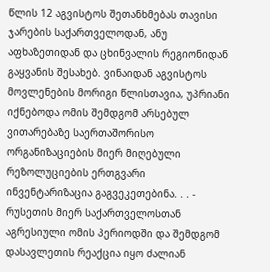წლის 12 აგვისტოს შეთანხმებას თავისი ჯარების საქართველოდან, ანუ აფხაზეთიდან და ცხინვალის რეგიონიდან გაყვანის შესახებ. ვინაიდან აგვისტოს მოვლენების მორიგი წლისთავია, უპრიანი იქნებოდა ომის შემდგომ არსებულ ვითარებაზე საერთაშორისო ორგანიზაციების მიერ მიღებული რეზოლუციების ერთგვარი ინვენტარიზაცია გაგვეკეთებინა. . . - რუსეთის მიერ საქართველოსთან აგრესიული ომის პერიოდში და შემდგომ დასავლეთის რეაქცია იყო ძალიან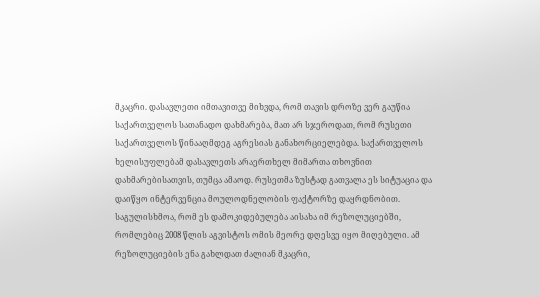მკაცრი. დასავლეთი იმთავითვე მიხვდა, რომ თავის დროზე ვერ გაუწია საქართველოს სათანადო დახმარება, მათ არ სჯეროდათ, რომ რუსეთი საქართველოს წინააღმდეგ აგრესიას განახორციელებდა. საქართველოს ხელისუფლებამ დასავლეთს არაერთხელ მიმართა თხოვნით დახმარებისათვის, თუმცა ამაოდ. რუსეთმა ზუსტად გათვალა ეს სიტუაცია და დაიწყო ინტერვენცია მოულოდნელობის ფაქტორზე დაყრდნობით. საგულისხმოა, რომ ეს დამოკიდებულება აისახა იმ რეზოლუციებში, რომლებიც 2008 წლის აგვისტოს ომის მეორე დღესვე იყო მიღებული. ამ რეზოლუციების ენა გახლდათ ძალიან მკაცრი,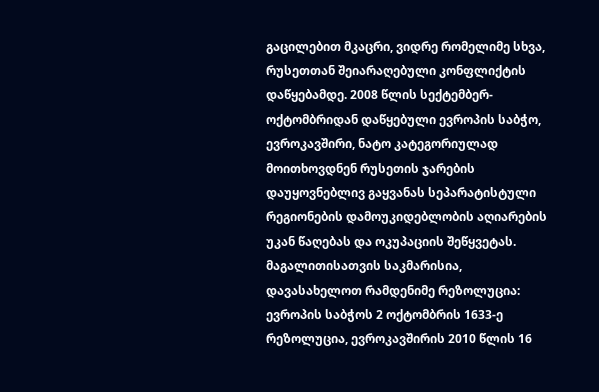გაცილებით მკაცრი, ვიდრე რომელიმე სხვა, რუსეთთან შეიარაღებული კონფლიქტის დაწყებამდე. 2008 წლის სექტემბერ-ოქტომბრიდან დაწყებული ევროპის საბჭო, ევროკავშირი, ნატო კატეგორიულად მოითხოვდნენ რუსეთის ჯარების დაუყოვნებლივ გაყვანას სეპარატისტული რეგიონების დამოუკიდებლობის აღიარების უკან წაღებას და ოკუპაციის შეწყვეტას. მაგალითისათვის საკმარისია, დავასახელოთ რამდენიმე რეზოლუცია: ევროპის საბჭოს 2 ოქტომბრის 1633-ე რეზოლუცია, ევროკავშირის 2010 წლის 16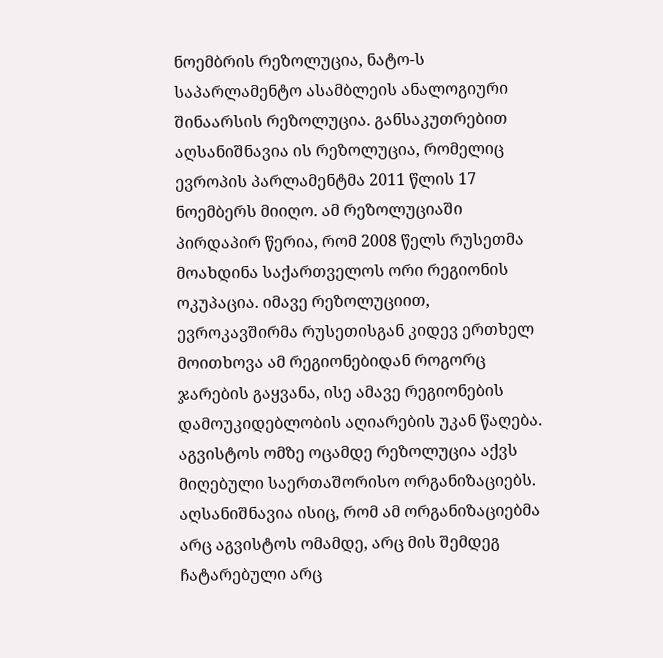ნოემბრის რეზოლუცია, ნატო-ს საპარლამენტო ასამბლეის ანალოგიური შინაარსის რეზოლუცია. განსაკუთრებით აღსანიშნავია ის რეზოლუცია, რომელიც ევროპის პარლამენტმა 2011 წლის 17 ნოემბერს მიიღო. ამ რეზოლუციაში პირდაპირ წერია, რომ 2008 წელს რუსეთმა მოახდინა საქართველოს ორი რეგიონის ოკუპაცია. იმავე რეზოლუციით, ევროკავშირმა რუსეთისგან კიდევ ერთხელ მოითხოვა ამ რეგიონებიდან როგორც ჯარების გაყვანა, ისე ამავე რეგიონების დამოუკიდებლობის აღიარების უკან წაღება. აგვისტოს ომზე ოცამდე რეზოლუცია აქვს მიღებული საერთაშორისო ორგანიზაციებს. აღსანიშნავია ისიც, რომ ამ ორგანიზაციებმა არც აგვისტოს ომამდე, არც მის შემდეგ ჩატარებული არც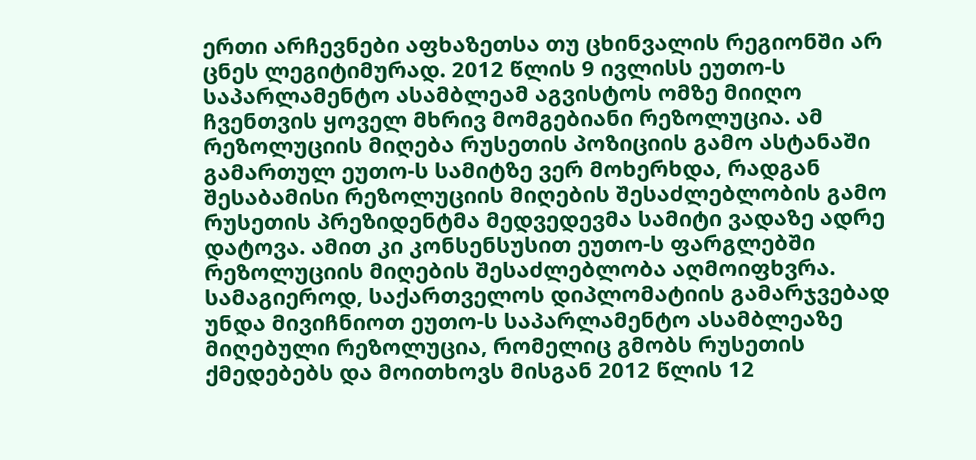ერთი არჩევნები აფხაზეთსა თუ ცხინვალის რეგიონში არ ცნეს ლეგიტიმურად. 2012 წლის 9 ივლისს ეუთო-ს საპარლამენტო ასამბლეამ აგვისტოს ომზე მიიღო ჩვენთვის ყოველ მხრივ მომგებიანი რეზოლუცია. ამ რეზოლუციის მიღება რუსეთის პოზიციის გამო ასტანაში გამართულ ეუთო-ს სამიტზე ვერ მოხერხდა, რადგან შესაბამისი რეზოლუციის მიღების შესაძლებლობის გამო რუსეთის პრეზიდენტმა მედვედევმა სამიტი ვადაზე ადრე დატოვა. ამით კი კონსენსუსით ეუთო-ს ფარგლებში რეზოლუციის მიღების შესაძლებლობა აღმოიფხვრა. სამაგიეროდ, საქართველოს დიპლომატიის გამარჯვებად უნდა მივიჩნიოთ ეუთო-ს საპარლამენტო ასამბლეაზე მიღებული რეზოლუცია, რომელიც გმობს რუსეთის ქმედებებს და მოითხოვს მისგან 2012 წლის 12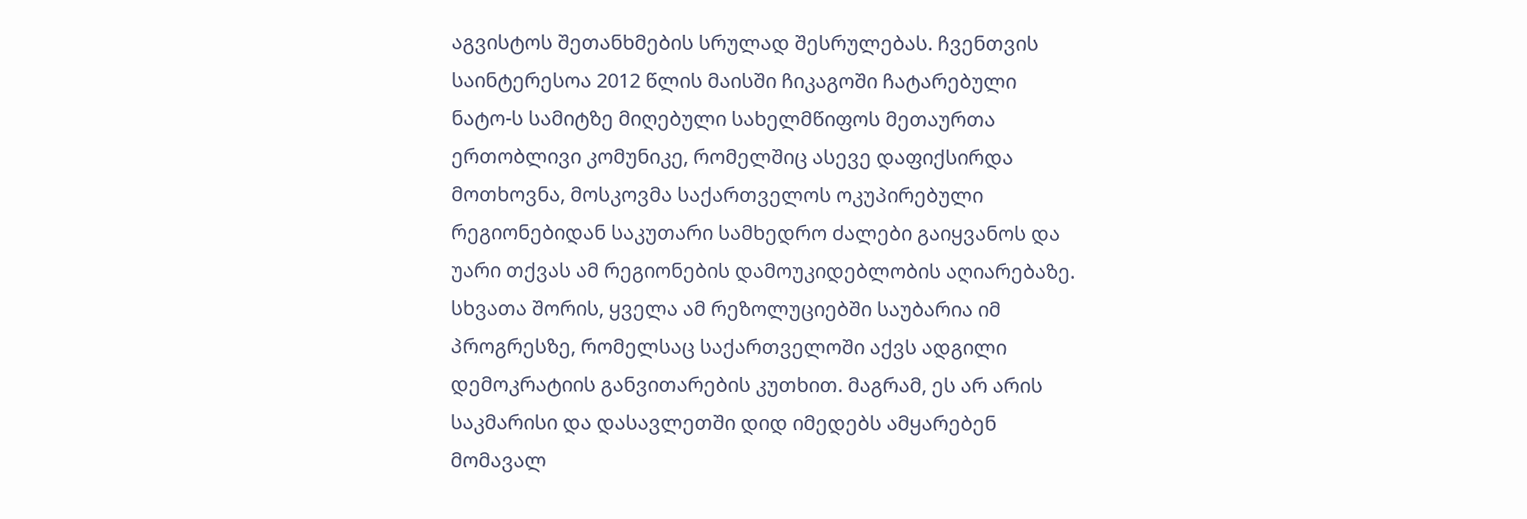აგვისტოს შეთანხმების სრულად შესრულებას. ჩვენთვის საინტერესოა 2012 წლის მაისში ჩიკაგოში ჩატარებული ნატო-ს სამიტზე მიღებული სახელმწიფოს მეთაურთა ერთობლივი კომუნიკე, რომელშიც ასევე დაფიქსირდა მოთხოვნა, მოსკოვმა საქართველოს ოკუპირებული რეგიონებიდან საკუთარი სამხედრო ძალები გაიყვანოს და უარი თქვას ამ რეგიონების დამოუკიდებლობის აღიარებაზე. სხვათა შორის, ყველა ამ რეზოლუციებში საუბარია იმ პროგრესზე, რომელსაც საქართველოში აქვს ადგილი დემოკრატიის განვითარების კუთხით. მაგრამ, ეს არ არის საკმარისი და დასავლეთში დიდ იმედებს ამყარებენ მომავალ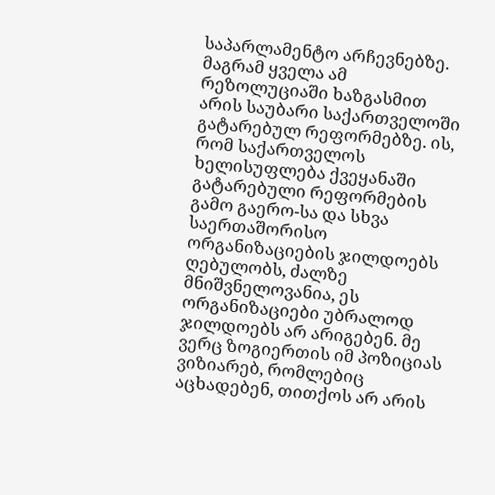საპარლამენტო არჩევნებზე. მაგრამ ყველა ამ რეზოლუციაში ხაზგასმით არის საუბარი საქართველოში გატარებულ რეფორმებზე. ის, რომ საქართველოს ხელისუფლება ქვეყანაში გატარებული რეფორმების გამო გაერო-სა და სხვა საერთაშორისო ორგანიზაციების ჯილდოებს ღებულობს, ძალზე მნიშვნელოვანია, ეს ორგანიზაციები უბრალოდ ჯილდოებს არ არიგებენ. მე ვერც ზოგიერთის იმ პოზიციას ვიზიარებ, რომლებიც აცხადებენ, თითქოს არ არის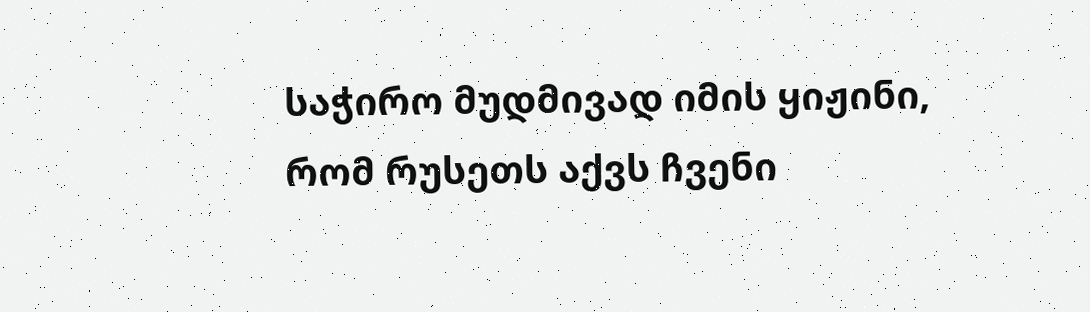საჭირო მუდმივად იმის ყიჟინი, რომ რუსეთს აქვს ჩვენი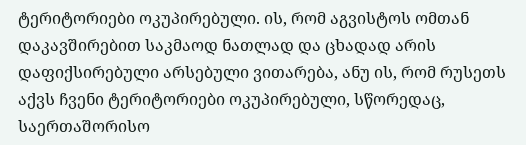ტერიტორიები ოკუპირებული. ის, რომ აგვისტოს ომთან დაკავშირებით საკმაოდ ნათლად და ცხადად არის დაფიქსირებული არსებული ვითარება, ანუ ის, რომ რუსეთს აქვს ჩვენი ტერიტორიები ოკუპირებული, სწორედაც, საერთაშორისო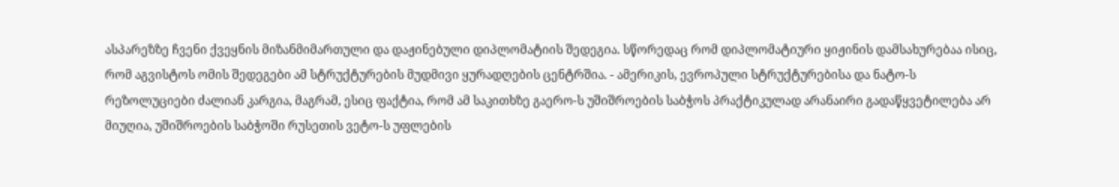ასპარეზზე ჩვენი ქვეყნის მიზანმიმართული და დაჟინებული დიპლომატიის შედეგია. სწორედაც რომ დიპლომატიური ყიჟინის დამსახურებაა ისიც, რომ აგვისტოს ომის შედეგები ამ სტრუქტურების მუდმივი ყურადღების ცენტრშია. - ამერიკის, ევროპული სტრუქტურებისა და ნატო-ს რეზოლუციები ძალიან კარგია, მაგრამ, ესიც ფაქტია, რომ ამ საკითხზე გაერო-ს უშიშროების საბჭოს პრაქტიკულად არანაირი გადაწყვეტილება არ მიუღია, უშიშროების საბჭოში რუსეთის ვეტო-ს უფლების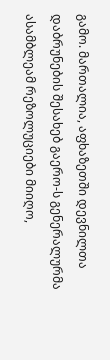გამო. მართალია, აფხაზეთში დევნილთა დაბრუნების შესახებ გაერო-ს გენერალურმა ასამბლეამ რეზოლუციები მიიღო,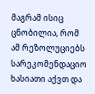მაგრამ ისიც ცნობილია, რომ ამ რეზოლუციებს სარეკომენდაციო ხასიათი აქვთ და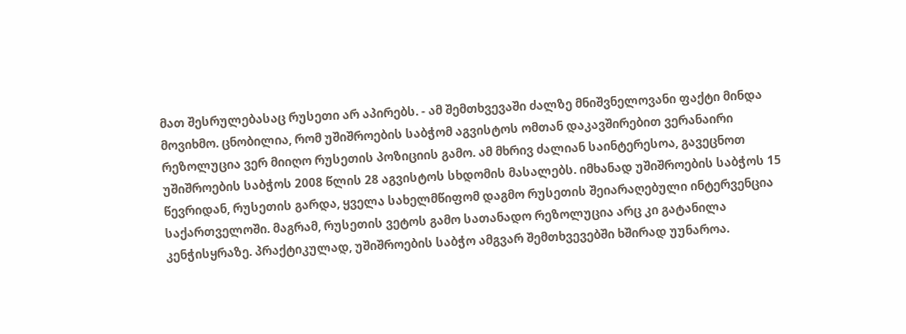მათ შესრულებასაც რუსეთი არ აპირებს. - ამ შემთხვევაში ძალზე მნიშვნელოვანი ფაქტი მინდა მოვიხმო. ცნობილია, რომ უშიშროების საბჭომ აგვისტოს ომთან დაკავშირებით ვერანაირი რეზოლუცია ვერ მიიღო რუსეთის პოზიციის გამო. ამ მხრივ ძალიან საინტერესოა, გავეცნოთ უშიშროების საბჭოს 2008 წლის 28 აგვისტოს სხდომის მასალებს. იმხანად უშიშროების საბჭოს 15 წევრიდან, რუსეთის გარდა, ყველა სახელმწიფომ დაგმო რუსეთის შეიარაღებული ინტერვენცია საქართველოში. მაგრამ, რუსეთის ვეტოს გამო სათანადო რეზოლუცია არც კი გატანილა კენჭისყრაზე. პრაქტიკულად, უშიშროების საბჭო ამგვარ შემთხვევებში ხშირად უუნაროა.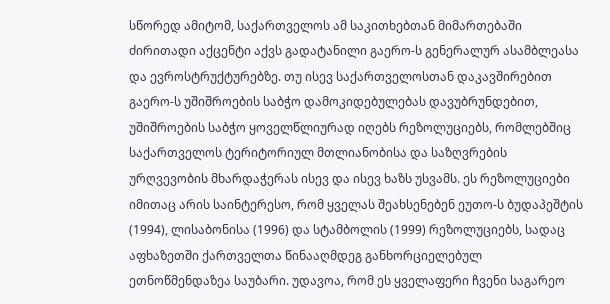სწორედ ამიტომ, საქართველოს ამ საკითხებთან მიმართებაში ძირითადი აქცენტი აქვს გადატანილი გაერო-ს გენერალურ ასამბლეასა და ევროსტრუქტურებზე. თუ ისევ საქართველოსთან დაკავშირებით გაერო-ს უშიშროების საბჭო დამოკიდებულებას დავუბრუნდებით, უშიშროების საბჭო ყოველწლიურად იღებს რეზოლუციებს, რომლებშიც საქართველოს ტერიტორიულ მთლიანობისა და საზღვრების ურღვევობის მხარდაჭერას ისევ და ისევ ხაზს უსვამს. ეს რეზოლუციები იმითაც არის საინტერესო, რომ ყველას შეახსენებენ ეუთო-ს ბუდაპეშტის (1994), ლისაბონისა (1996) და სტამბოლის (1999) რეზოლუციებს, სადაც აფხაზეთში ქართველთა წინააღმდეგ განხორციელებულ ეთნოწმენდაზეა საუბარი. უდავოა, რომ ეს ყველაფერი ჩვენი საგარეო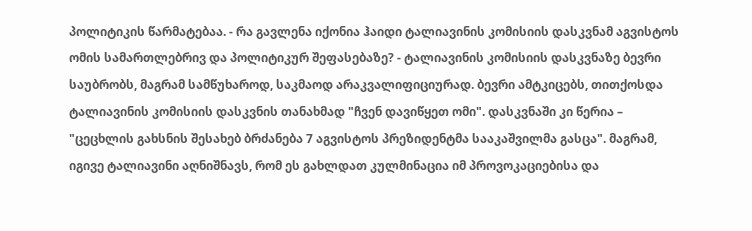პოლიტიკის წარმატებაა. - რა გავლენა იქონია ჰაიდი ტალიავინის კომისიის დასკვნამ აგვისტოს ომის სამართლებრივ და პოლიტიკურ შეფასებაზე? - ტალიავინის კომისიის დასკვნაზე ბევრი საუბრობს, მაგრამ სამწუხაროდ, საკმაოდ არაკვალიფიციურად. ბევრი ამტკიცებს, თითქოსდა ტალიავინის კომისიის დასკვნის თანახმად "ჩვენ დავიწყეთ ომი". დასკვნაში კი წერია – "ცეცხლის გახსნის შესახებ ბრძანება 7 აგვისტოს პრეზიდენტმა სააკაშვილმა გასცა". მაგრამ, იგივე ტალიავინი აღნიშნავს, რომ ეს გახლდათ კულმინაცია იმ პროვოკაციებისა და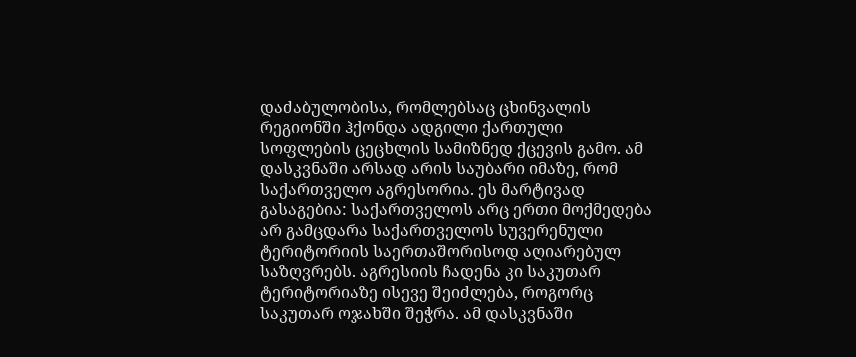დაძაბულობისა, რომლებსაც ცხინვალის რეგიონში ჰქონდა ადგილი ქართული სოფლების ცეცხლის სამიზნედ ქცევის გამო. ამ დასკვნაში არსად არის საუბარი იმაზე, რომ საქართველო აგრესორია. ეს მარტივად გასაგებია: საქართველოს არც ერთი მოქმედება არ გამცდარა საქართველოს სუვერენული ტერიტორიის საერთაშორისოდ აღიარებულ საზღვრებს. აგრესიის ჩადენა კი საკუთარ ტერიტორიაზე ისევე შეიძლება, როგორც საკუთარ ოჯახში შეჭრა. ამ დასკვნაში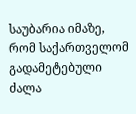საუბარია იმაზე, რომ საქართველომ გადამეტებული ძალა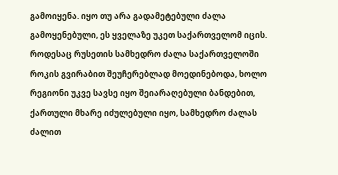გამოიყენა. იყო თუ არა გადამეტებული ძალა გამოყენებული, ეს ყველაზე უკეთ საქართველომ იცის. როდესაც რუსეთის სამხედრო ძალა საქართველოში როკის გვირაბით შეუჩერებლად მოედინებოდა, ხოლო რეგიონი უკვე სავსე იყო შეიარაღებული ბანდებით, ქართული მხარე იძულებული იყო, სამხედრო ძალას ძალით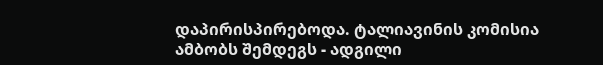დაპირისპირებოდა. ტალიავინის კომისია ამბობს შემდეგს - ადგილი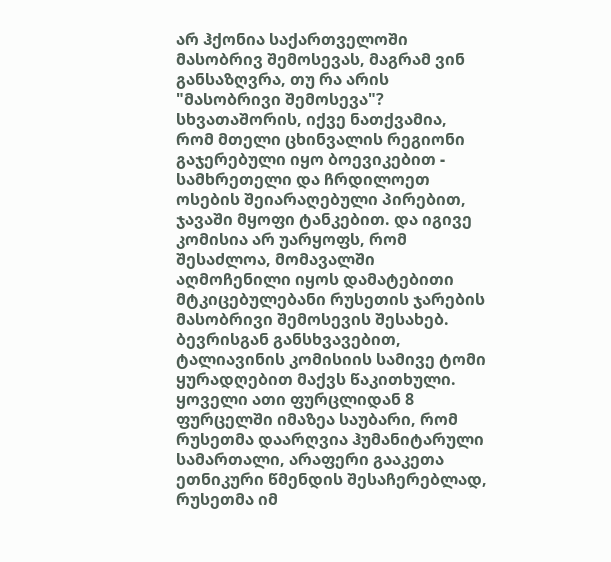არ ჰქონია საქართველოში მასობრივ შემოსევას, მაგრამ ვინ განსაზღვრა, თუ რა არის "მასობრივი შემოსევა"? სხვათაშორის, იქვე ნათქვამია, რომ მთელი ცხინვალის რეგიონი გაჯერებული იყო ბოევიკებით - სამხრეთელი და ჩრდილოეთ ოსების შეიარაღებული პირებით, ჯავაში მყოფი ტანკებით. და იგივე კომისია არ უარყოფს, რომ შესაძლოა, მომავალში აღმოჩენილი იყოს დამატებითი მტკიცებულებანი რუსეთის ჯარების მასობრივი შემოსევის შესახებ. ბევრისგან განსხვავებით, ტალიავინის კომისიის სამივე ტომი ყურადღებით მაქვს წაკითხული. ყოველი ათი ფურცლიდან 8 ფურცელში იმაზეა საუბარი, რომ რუსეთმა დაარღვია ჰუმანიტარული სამართალი, არაფერი გააკეთა ეთნიკური წმენდის შესაჩერებლად, რუსეთმა იმ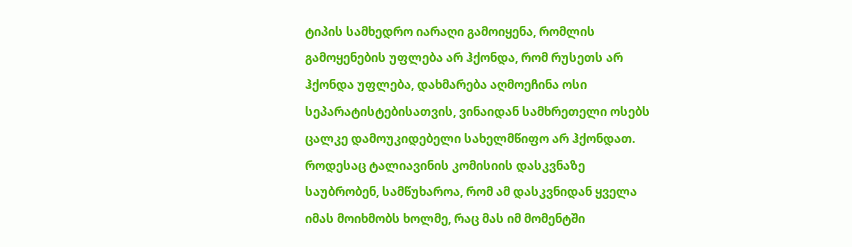ტიპის სამხედრო იარაღი გამოიყენა, რომლის გამოყენების უფლება არ ჰქონდა, რომ რუსეთს არ ჰქონდა უფლება, დახმარება აღმოეჩინა ოსი სეპარატისტებისათვის, ვინაიდან სამხრეთელი ოსებს ცალკე დამოუკიდებელი სახელმწიფო არ ჰქონდათ. როდესაც ტალიავინის კომისიის დასკვნაზე საუბრობენ, სამწუხაროა, რომ ამ დასკვნიდან ყველა იმას მოიხმობს ხოლმე, რაც მას იმ მომენტში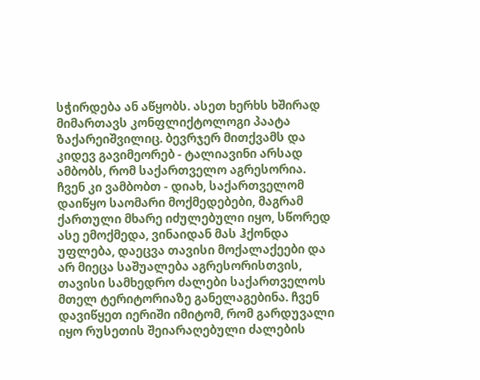სჭირდება ან აწყობს. ასეთ ხერხს ხშირად მიმართავს კონფლიქტოლოგი პაატა ზაქარეიშვილიც. ბევრჯერ მითქვამს და კიდევ გავიმეორებ - ტალიავინი არსად ამბობს, რომ საქართველო აგრესორია. ჩვენ კი ვამბობთ - დიახ, საქართველომ დაიწყო საომარი მოქმედებები, მაგრამ ქართული მხარე იძულებული იყო, სწორედ ასე ემოქმედა, ვინაიდან მას ჰქონდა უფლება, დაეცვა თავისი მოქალაქეები და არ მიეცა საშუალება აგრესორისთვის, თავისი სამხედრო ძალები საქართველოს მთელ ტერიტორიაზე განელაგებინა. ჩვენ დავიწყეთ იერიში იმიტომ, რომ გარდუვალი იყო რუსეთის შეიარაღებული ძალების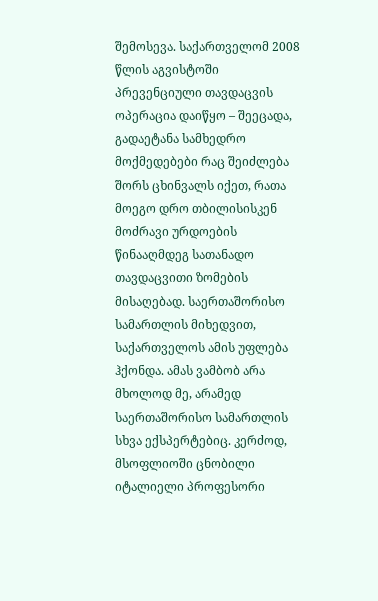შემოსევა. საქართველომ 2008 წლის აგვისტოში პრევენციული თავდაცვის ოპერაცია დაიწყო – შეეცადა, გადაეტანა სამხედრო მოქმედებები რაც შეიძლება შორს ცხინვალს იქეთ, რათა მოეგო დრო თბილისისკენ მოძრავი ურდოების წინააღმდეგ სათანადო თავდაცვითი ზომების მისაღებად. საერთაშორისო სამართლის მიხედვით, საქართველოს ამის უფლება ჰქონდა. ამას ვამბობ არა მხოლოდ მე, არამედ საერთაშორისო სამართლის სხვა ექსპერტებიც. კერძოდ, მსოფლიოში ცნობილი იტალიელი პროფესორი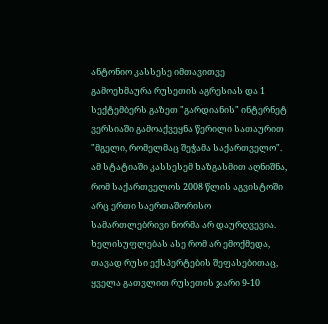ანტონიო კასსესე იმთავითვე გამოეხმაურა რუსეთის აგრესიას და 1 სექტემბერს გაზეთ "გარდიანის" ინტერნეტ ვერსიაში გამოაქვეყნა წერილი სათაურით "მგელი, რომელმაც შეჭამა საქართველო". ამ სტატიაში კასსესემ ხაზგასმით აღნიშნა, რომ საქართველოს 2008 წლის აგვისტოში არც ერთი საერთაშორისო სამართლებრივი ნორმა არ დაურღვევია. ხელისუფლებას ასე რომ არ ემოქმედა, თავად რუსი ექსპერტების შეფასებითაც, ყველა გათვლით რუსეთის ჯარი 9-10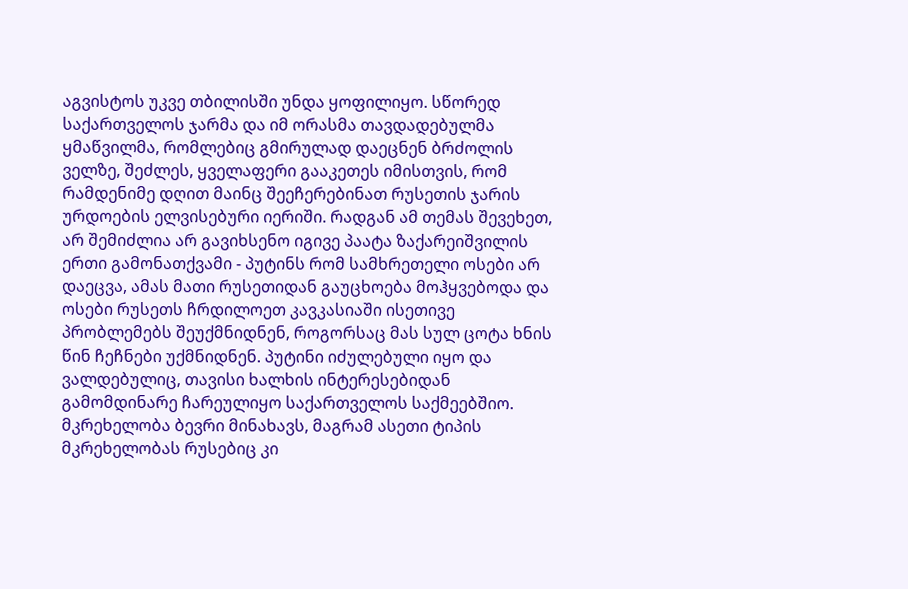აგვისტოს უკვე თბილისში უნდა ყოფილიყო. სწორედ საქართველოს ჯარმა და იმ ორასმა თავდადებულმა ყმაწვილმა, რომლებიც გმირულად დაეცნენ ბრძოლის ველზე, შეძლეს, ყველაფერი გააკეთეს იმისთვის, რომ რამდენიმე დღით მაინც შეეჩერებინათ რუსეთის ჯარის ურდოების ელვისებური იერიში. რადგან ამ თემას შევეხეთ, არ შემიძლია არ გავიხსენო იგივე პაატა ზაქარეიშვილის ერთი გამონათქვამი - პუტინს რომ სამხრეთელი ოსები არ დაეცვა, ამას მათი რუსეთიდან გაუცხოება მოჰყვებოდა და ოსები რუსეთს ჩრდილოეთ კავკასიაში ისეთივე პრობლემებს შეუქმნიდნენ, როგორსაც მას სულ ცოტა ხნის წინ ჩეჩნები უქმნიდნენ. პუტინი იძულებული იყო და ვალდებულიც, თავისი ხალხის ინტერესებიდან გამომდინარე ჩარეულიყო საქართველოს საქმეებშიო. მკრეხელობა ბევრი მინახავს, მაგრამ ასეთი ტიპის მკრეხელობას რუსებიც კი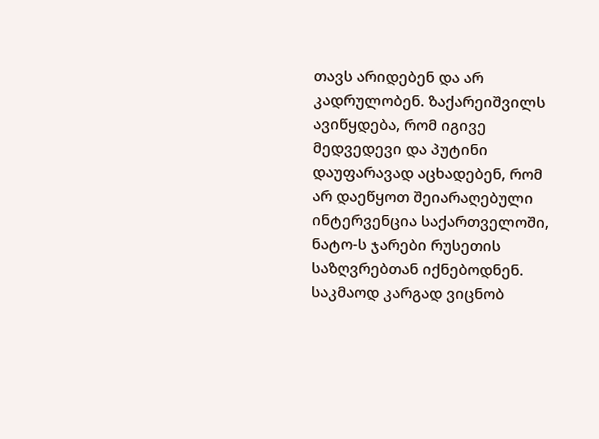თავს არიდებენ და არ კადრულობენ. ზაქარეიშვილს ავიწყდება, რომ იგივე მედვედევი და პუტინი დაუფარავად აცხადებენ, რომ არ დაეწყოთ შეიარაღებული ინტერვენცია საქართველოში, ნატო-ს ჯარები რუსეთის საზღვრებთან იქნებოდნენ. საკმაოდ კარგად ვიცნობ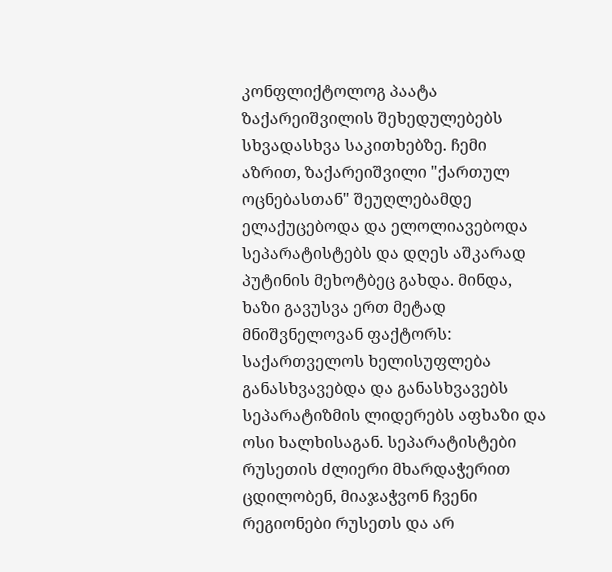კონფლიქტოლოგ პაატა ზაქარეიშვილის შეხედულებებს სხვადასხვა საკითხებზე. ჩემი აზრით, ზაქარეიშვილი "ქართულ ოცნებასთან" შეუღლებამდე ელაქუცებოდა და ელოლიავებოდა სეპარატისტებს და დღეს აშკარად პუტინის მეხოტბეც გახდა. მინდა, ხაზი გავუსვა ერთ მეტად მნიშვნელოვან ფაქტორს: საქართველოს ხელისუფლება განასხვავებდა და განასხვავებს სეპარატიზმის ლიდერებს აფხაზი და ოსი ხალხისაგან. სეპარატისტები რუსეთის ძლიერი მხარდაჭერით ცდილობენ, მიაჯაჭვონ ჩვენი რეგიონები რუსეთს და არ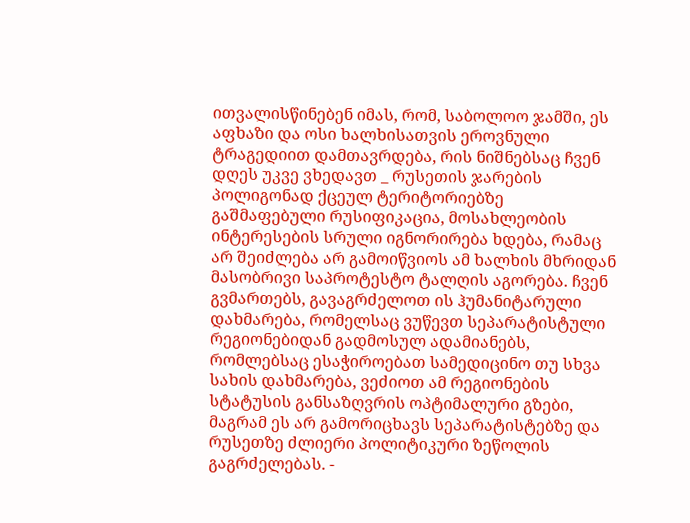ითვალისწინებენ იმას, რომ, საბოლოო ჯამში, ეს აფხაზი და ოსი ხალხისათვის ეროვნული ტრაგედიით დამთავრდება, რის ნიშნებსაც ჩვენ დღეს უკვე ვხედავთ _ რუსეთის ჯარების პოლიგონად ქცეულ ტერიტორიებზე გაშმაფებული რუსიფიკაცია, მოსახლეობის ინტერესების სრული იგნორირება ხდება, რამაც არ შეიძლება არ გამოიწვიოს ამ ხალხის მხრიდან მასობრივი საპროტესტო ტალღის აგორება. ჩვენ გვმართებს, გავაგრძელოთ ის ჰუმანიტარული დახმარება, რომელსაც ვუწევთ სეპარატისტული რეგიონებიდან გადმოსულ ადამიანებს, რომლებსაც ესაჭიროებათ სამედიცინო თუ სხვა სახის დახმარება, ვეძიოთ ამ რეგიონების სტატუსის განსაზღვრის ოპტიმალური გზები, მაგრამ ეს არ გამორიცხავს სეპარატისტებზე და რუსეთზე ძლიერი პოლიტიკური ზეწოლის გაგრძელებას. -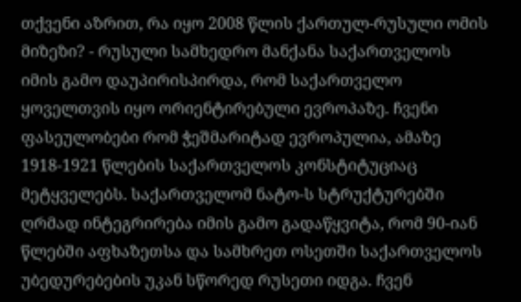თქვენი აზრით, რა იყო 2008 წლის ქართულ-რუსული ომის მიზეზი? - რუსული სამხედრო მანქანა საქართველოს იმის გამო დაუპირისპირდა, რომ საქართველო ყოველთვის იყო ორიენტირებული ევროპაზე. ჩვენი ფასეულობები რომ ჭეშმარიტად ევროპულია, ამაზე 1918-1921 წლების საქართველოს კონსტიტუციაც მეტყველებს. საქართველომ ნატო-ს სტრუქტურებში ღრმად ინტეგრირება იმის გამო გადაწყვიტა, რომ 90-იან წლებში აფხაზეთსა და სამხრეთ ოსეთში საქართველოს უბედურებების უკან სწორედ რუსეთი იდგა. ჩვენ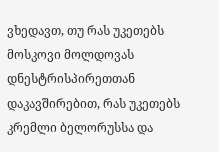ვხედავთ, თუ რას უკეთებს მოსკოვი მოლდოვას დნესტრისპირეთთან დაკავშირებით, რას უკეთებს კრემლი ბელორუსსა და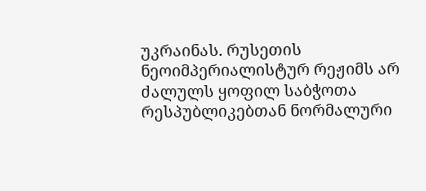უკრაინას. რუსეთის ნეოიმპერიალისტურ რეჟიმს არ ძალულს ყოფილ საბჭოთა რესპუბლიკებთან ნორმალური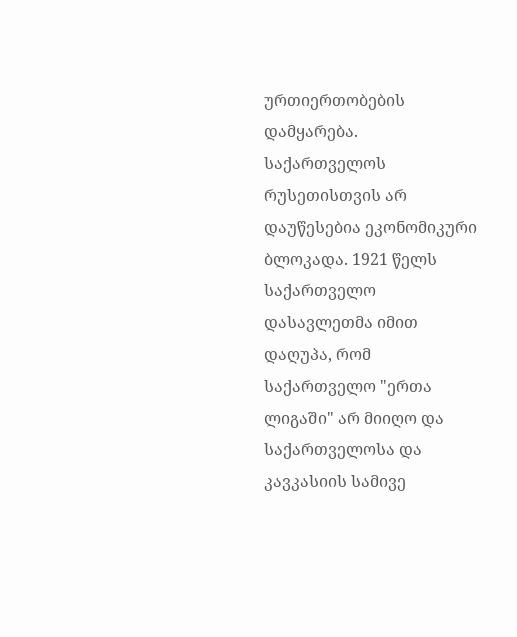ურთიერთობების დამყარება. საქართველოს რუსეთისთვის არ დაუწესებია ეკონომიკური ბლოკადა. 1921 წელს საქართველო დასავლეთმა იმით დაღუპა, რომ საქართველო "ერთა ლიგაში" არ მიიღო და საქართველოსა და კავკასიის სამივე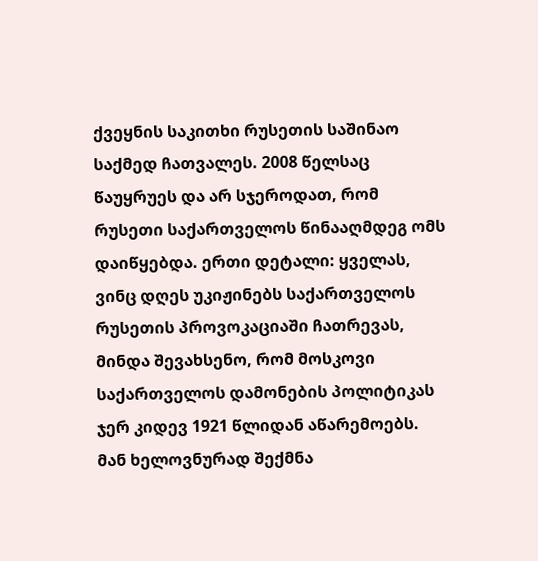ქვეყნის საკითხი რუსეთის საშინაო საქმედ ჩათვალეს. 2008 წელსაც წაუყრუეს და არ სჯეროდათ, რომ რუსეთი საქართველოს წინააღმდეგ ომს დაიწყებდა. ერთი დეტალი: ყველას, ვინც დღეს უკიჟინებს საქართველოს რუსეთის პროვოკაციაში ჩათრევას, მინდა შევახსენო, რომ მოსკოვი საქართველოს დამონების პოლიტიკას ჯერ კიდევ 1921 წლიდან აწარემოებს. მან ხელოვნურად შექმნა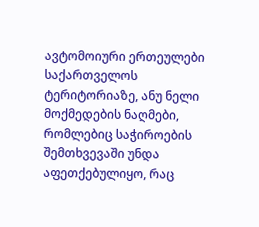ავტომოიური ერთეულები საქართველოს ტერიტორიაზე, ანუ ნელი მოქმედების ნაღმები, რომლებიც საჭიროების შემთხვევაში უნდა აფეთქებულიყო, რაც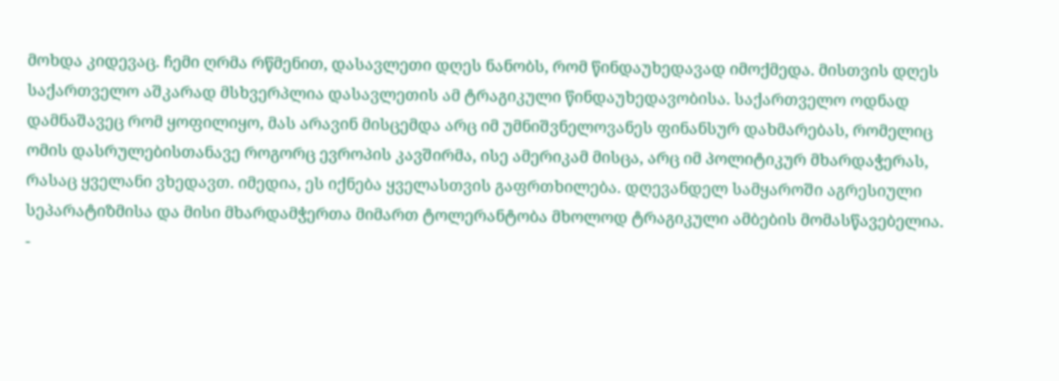მოხდა კიდევაც. ჩემი ღრმა რწმენით, დასავლეთი დღეს ნანობს, რომ წინდაუხედავად იმოქმედა. მისთვის დღეს საქართველო აშკარად მსხვერპლია დასავლეთის ამ ტრაგიკული წინდაუხედავობისა. საქართველო ოდნად დამნაშავეც რომ ყოფილიყო, მას არავინ მისცემდა არც იმ უმნიშვნელოვანეს ფინანსურ დახმარებას, რომელიც ომის დასრულებისთანავე როგორც ევროპის კავშირმა, ისე ამერიკამ მისცა, არც იმ პოლიტიკურ მხარდაჭერას, რასაც ყველანი ვხედავთ. იმედია, ეს იქნება ყველასთვის გაფრთხილება. დღევანდელ სამყაროში აგრესიული სეპარატიზმისა და მისი მხარდამჭერთა მიმართ ტოლერანტობა მხოლოდ ტრაგიკული ამბების მომასწავებელია. -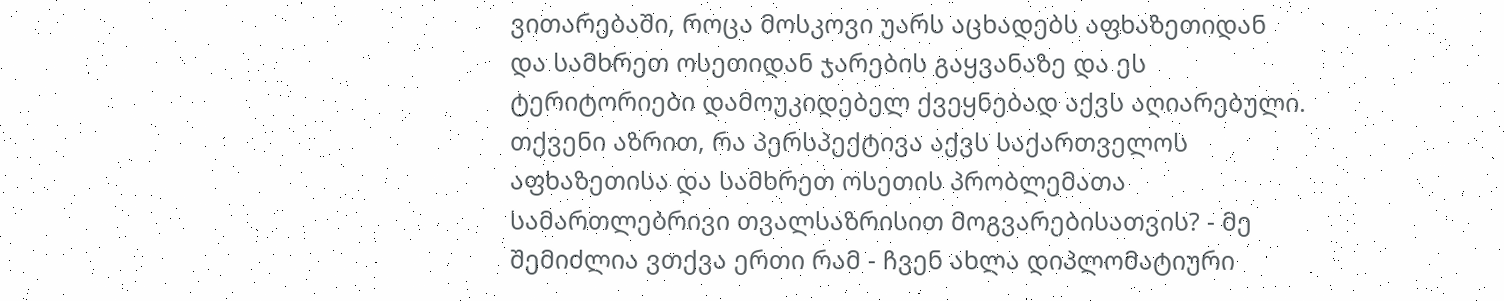ვითარებაში, როცა მოსკოვი უარს აცხადებს აფხაზეთიდან და სამხრეთ ოსეთიდან ჯარების გაყვანაზე და ეს ტერიტორიები დამოუკიდებელ ქვეყნებად აქვს აღიარებული. თქვენი აზრით, რა პერსპექტივა აქვს საქართველოს აფხაზეთისა და სამხრეთ ოსეთის პრობლემათა სამართლებრივი თვალსაზრისით მოგვარებისათვის? - მე შემიძლია ვთქვა ერთი რამ - ჩვენ ახლა დიპლომატიური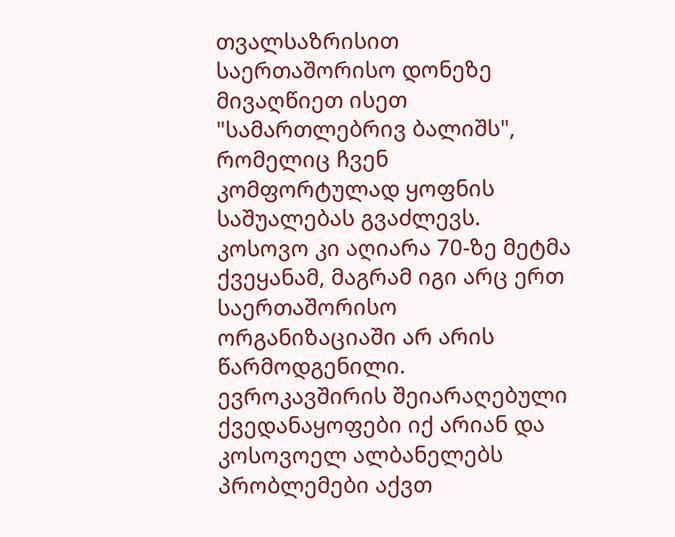თვალსაზრისით საერთაშორისო დონეზე მივაღწიეთ ისეთ "სამართლებრივ ბალიშს", რომელიც ჩვენ კომფორტულად ყოფნის საშუალებას გვაძლევს. კოსოვო კი აღიარა 70-ზე მეტმა ქვეყანამ, მაგრამ იგი არც ერთ საერთაშორისო ორგანიზაციაში არ არის წარმოდგენილი. ევროკავშირის შეიარაღებული ქვედანაყოფები იქ არიან და კოსოვოელ ალბანელებს პრობლემები აქვთ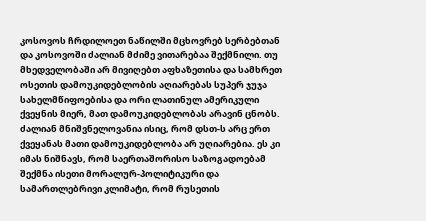კოსოვოს ჩრდილოეთ ნაწილში მცხოვრებ სერბებთან და კოსოვოში ძალიან მძიმე ვითარებაა შექმნილი. თუ მხედველობაში არ მივიღებთ აფხაზეთისა და სამხრეთ ოსეთის დამოუკიდებლობის აღიარებას სუპერ ჯუჯა სახელმწიფოებისა და ორი ლათინულ ამერიკული ქვეყნის მიერ, მათ დამოუკიდებლობას არავინ ცნობს. ძალიან მნიშვნელოვანია ისიც, რომ დსთ-ს არც ერთ ქვეყანას მათი დამოუკიდებლობა არ უღიარებია. ეს კი იმას ნიშნავს, რომ საერთაშორისო საზოგადოებამ შექმნა ისეთი მორალურ-პოლიტიკური და სამართლებრივი კლიმატი, რომ რუსეთის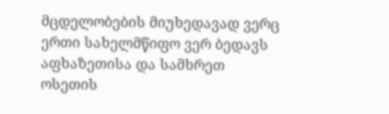მცდელობების მიუხედავად ვერც ერთი სახელმწიფო ვერ ბედავს აფხაზეთისა და სამხრეთ ოსეთის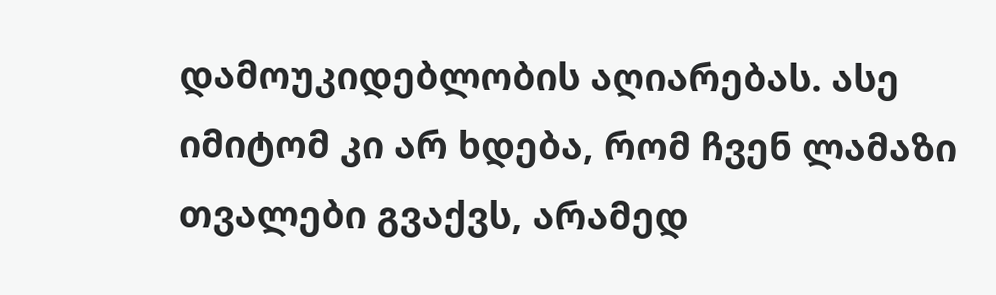დამოუკიდებლობის აღიარებას. ასე იმიტომ კი არ ხდება, რომ ჩვენ ლამაზი თვალები გვაქვს, არამედ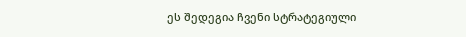ეს შედეგია ჩვენი სტრატეგიული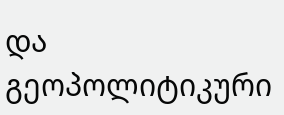და გეოპოლიტიკური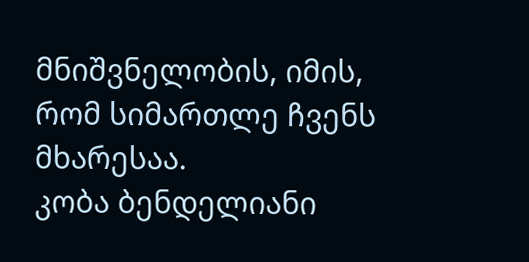მნიშვნელობის, იმის, რომ სიმართლე ჩვენს მხარესაა.
კობა ბენდელიანი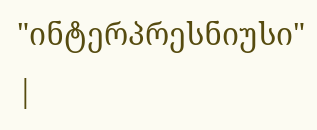"ინტერპრესნიუსი"
|